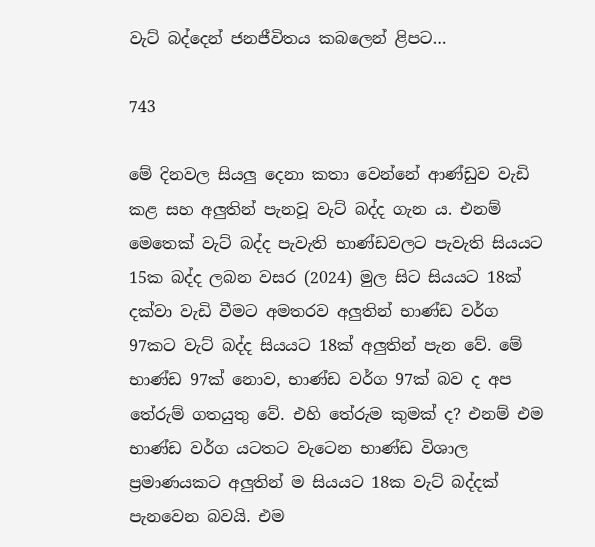වැට් බද්දෙන් ජනජීවිතය කබලෙන් ළිපට…

743

මේ දිනවල සියලු දෙනා කතා වෙන්නේ ආණ්ඩුව වැඩි කළ සහ අලුතින් පැනවූ වැට් බද්ද ගැන ය. එනම් මෙතෙක් වැට් බද්ද පැවැති භාණ්ඩවලට පැවැති සියයට 15ක බද්ද ලබන වසර (2024) මුල සිට සියයට 18ක් දක්වා වැඩි වීමට අමතරව අලුතින් භාණ්ඩ වර්ග 97කට වැට් බද්ද සියයට 18ක් අලුතින් පැන වේ. මේ භාණ්ඩ 97ක් නොව, භාණ්ඩ වර්ග 97ක් බව ද අප තේරුම් ගතයුතු වේ. එහි තේරුම කුමක් ද? එනම් එම භාණ්ඩ වර්ග යටතට වැටෙන භාණ්ඩ විශාල ප්‍රමාණයකට අලුතින් ම සියයට 18ක වැට් බද්දක් පැනවෙන බවයි. එම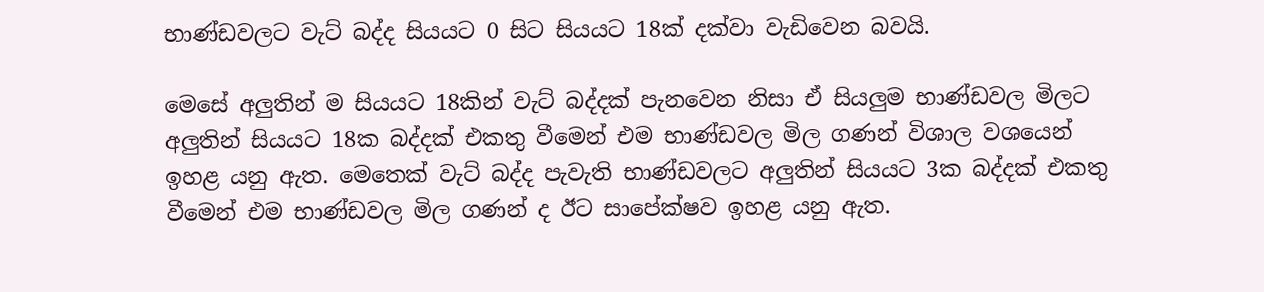භාණ්ඩවලට වැට් බද්ද සියයට 0 සිට සියයට 18ක් දක්වා වැඩිවෙන බවයි.

මෙසේ අලුතින් ම සියයට 18කින් වැට් බද්දක් පැනවෙන නිසා ඒ සියලුම භාණ්ඩවල මිලට අලුතින් සියයට 18ක බද්දක් එකතු වීමෙන් එම භාණ්ඩවල මිල ගණන් විශාල වශයෙන් ඉහළ යනු ඇත. මෙතෙක් වැට් බද්ද පැවැති භාණ්ඩවලට අලුතින් සියයට 3ක බද්දක් එකතු වීමෙන් එම භාණ්ඩවල මිල ගණන් ද ඊට සාපේක්ෂව ඉහළ යනු ඇත.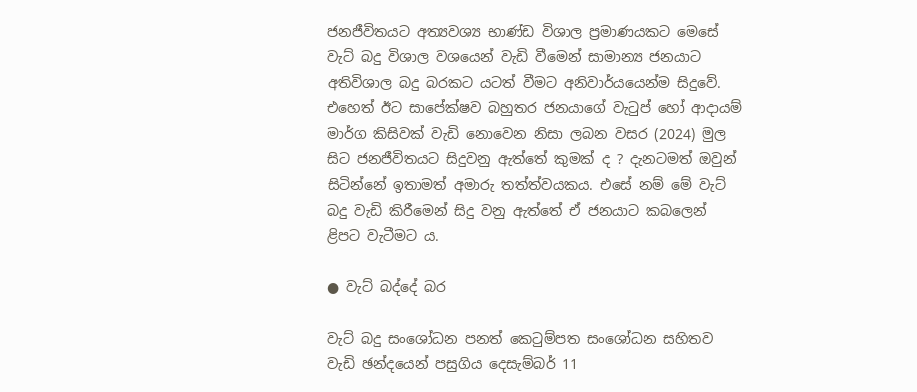ජනජීවිතයට අත්‍යවශ්‍ය භාණ්ඩ විශාල ප්‍රමාණයකට මෙසේ වැට් බදු විශාල වශයෙන් වැඩි වීමෙන් සාමාන්‍ය ජනයාට අතිවිශාල බදු බරකට යටත් වීමට අනිවාර්යයෙන්ම සිදුවේ. එහෙත් ඊට සාපේක්ෂව බහුතර ජනයාගේ වැටුප් හෝ ආදායම් මාර්ග කිසිවක් වැඩි නොවෙන නිසා ලබන වසර (2024) මුල සිට ජනජීවිතයට සිදුවනු ඇත්තේ කුමක් ද ? දැනටමත් ඔවුන් සිටින්නේ ඉතාමත් අමාරු තත්ත්වයකය. එසේ නම් මේ වැට් බදු වැඩි කිරීමෙන් සිදු වනු ඇත්තේ ඒ ජනයාට කබලෙන් ළිපට වැටීමට ය.

● වැට් බද්දේ බර

වැට් බදු සංශෝධන පනත් කෙටුම්පත සංශෝධන සහිතව වැඩි ඡන්දයෙන් පසුගිය දෙසැම්බර් 11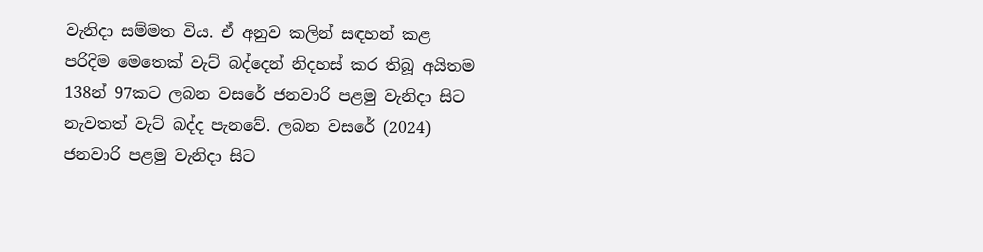වැනිදා සම්මත විය. ඒ අනුව කලින් සඳහන් කළ පරිදිම මෙතෙක් වැට් බද්දෙන් නිදහස් කර තිබූ අයිතම 138න් 97කට ලබන වසරේ ජනවාරි පළමු වැනිදා සිට නැවතත් වැට් බද්ද පැනවේ. ලබන වසරේ (2024) ජනවාරි පළමු වැනිදා සිට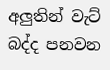අලුතින් වැට් බද්ද පනවන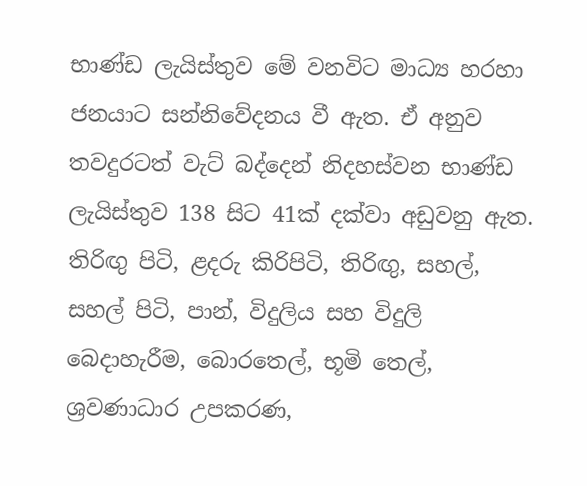භාණ්ඩ ලැයිස්තුව මේ වනවිට මාධ්‍ය හරහා ජනයාට සන්නිවේදනය වී ඇත. ඒ අනුව තවදුරටත් වැට් බද්දෙන් නිදහස්වන භාණ්ඩ ලැයිස්තුව 138 සිට 41ක් දක්වා අඩුවනු ඇත. තිරිඟු පිටි, ළදරු කිරිපිටි, තිරිඟු, සහල්, සහල් පිටි, පාන්, විදුලිය සහ විදුලි බෙදාහැරීම, බොරතෙල්, භූමි තෙල්, ශ්‍රවණාධාර උපකරණ,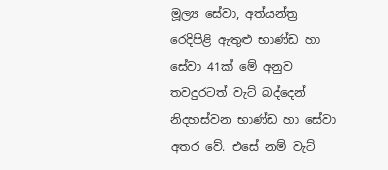මූල්‍ය සේවා, අත්යන්ත්‍ර රෙදිපිළි ඇතුළු භාණ්ඩ හා සේවා 41ක් මේ අනුව තවදුරටත් වැට් බද්දෙන් නිදහස්වන භාණ්ඩ හා සේවා අතර වේ. එසේ නම් වැට්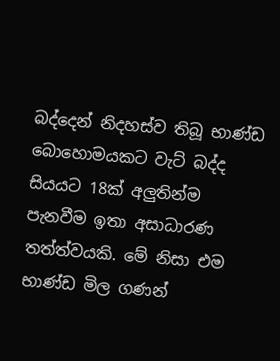බද්දෙන් නිදහස්ව තිබූ භාණ්ඩ බොහොමයකට වැට් බද්ද සියයට 18ක් අලුතින්ම පැනවීම ඉතා අසාධාරණ තත්ත්වයකි. මේ නිසා එම භාණ්ඩ මිල ගණන්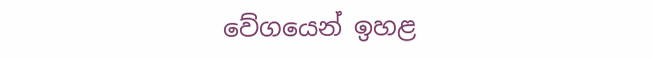වේගයෙන් ඉහළ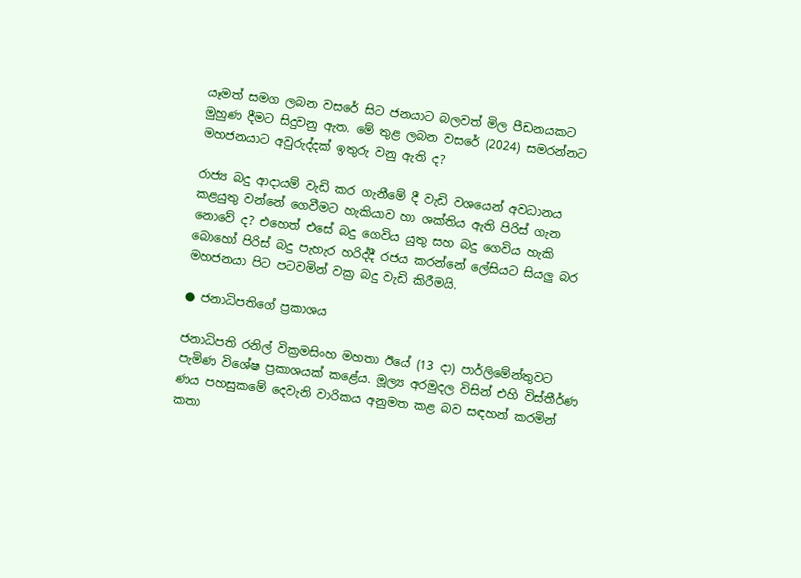යෑමත් සමග ලබන වසරේ සිට ජනයාට බලවත් මිල පීඩනයකට මුහුණ දීමට සිදුවනු ඇත. මේ තුළ ලබන වසරේ (2024) සමරන්නට මහජනයාට අවුරුද්දක් ඉතුරු වනු ඇති ද?

රාජ්‍ය බදු ආදායම් වැඩි කර ගැනීමේ දී වැඩි වශයෙන් අවධානය කළයුතු වන්නේ ගෙවීමට හැකියාව හා ශක්තිය ඇති පිරිස් ගැන නොවේ ද? එහෙත් එසේ බදු ගෙවිය යුතු සහ බදු ගෙවිය හැකි බොහෝ පිරිස් බදු පැහැර හරිද්දී රජය කරන්නේ ලේසියට සියලු බර මහජනයා පිට පටවමින් වක්‍ර බදු වැඩි කිරීමයි.

● ජනාධිපතිගේ ප්‍රකාශය

ජනාධිපති රනිල් වික්‍රමසිංහ මහතා ඊයේ (13 දා) පාර්ලිමේන්තුවට පැමිණ විශේෂ ප්‍රකාශයක් කළේය. මූල්‍ය අරමුදල විසින් එහි විස්තීර්ණ ණය පහසුකමේ දෙවැනි වාරිකය අනුමත කළ බව සඳහන් කරමින් කතා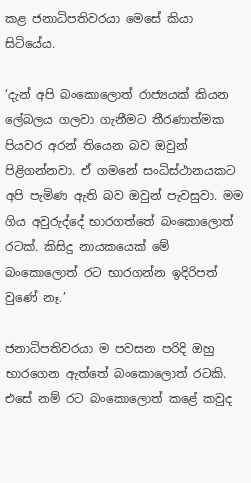කළ ජනාධිපතිවරයා මෙසේ කියා සිටියේය.

‘දැන් අපි බංකොලොත් රාජ්‍යයක් කියන ලේබලය ගලවා ගැනීමට තීරණාත්මක පියවර අරන් තියෙන බව ඔවුන් පිළිගන්නවා. ඒ ගමනේ සංධිස්ථානයකට අපි පැමිණ ඇති බව ඔවුන් පැවසුවා. මම ගිය අවුරුද්දේ භාරගත්තේ බංකොලොත් රටක්. කිසිදු නායකයෙක් මේ බංකොලොත් රට භාරගන්න ඉදිරිපත් වුණේ නෑ.’

ජනාධිපතිවරයා ම පවසන පරිදි ඔහු භාරගෙන ඇත්තේ බංකොලොත් රටකි. එසේ නම් රට බංකොලොත් කළේ කවුද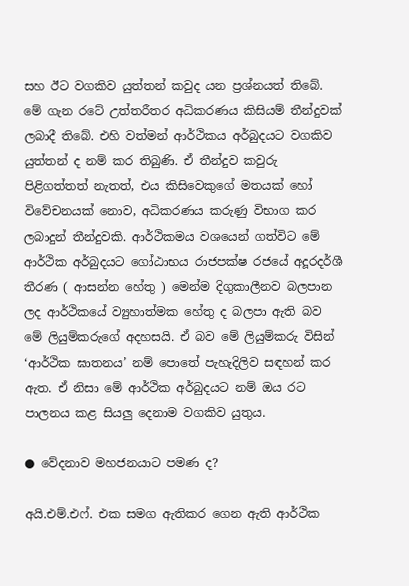සහ ඊට වගකිව යුත්තන් කවුද යන ප්‍රශ්නයත් තිබේ. මේ ගැන රටේ උත්තරීතර අධිකරණය කිසියම් තීන්දුවක් ලබාදී තිබේ. එහි වත්මන් ආර්ථිකය අර්බුදයට වගකිව යුත්තන් ද නම් කර තිබුණි. ඒ තීන්දුව කවුරු පිළිගත්තත් නැතත්, එය කිසිවෙකුගේ මතයක් හෝ විවේචනයක් නොව, අධිකරණය කරුණු විභාග කර ලබාදුන් තීන්දුවකි. ආර්ථිකමය වශයෙන් ගත්විට මේ ආර්ථික අර්බුදයට ගෝඨාභය රාජපක්ෂ රජයේ අදූරදර්ශී තීරණ ( ආසන්න හේතු ) මෙන්ම දිගුකාලීනව බලපාන ලද ආර්ථිකයේ ව්‍යුහාත්මක හේතු ද බලපා ඇති බව මේ ලියුම්කරුගේ අදහසයි. ඒ බව මේ ලියුම්කරු විසින් ‘ආර්ථික ඝාතනය’ නම් පොතේ පැහැදිලිව සඳහන් කර ඇත. ඒ නිසා මේ ආර්ථික අර්බුදයට නම් ඔය රට පාලනය කළ සියලු දෙනාම වගකිව යුතුය.

● වේදනාව මහජනයාට පමණ ද?

අයි.එම්.එෆ්. එක සමග ඇතිකර ගෙන ඇති ආර්ථික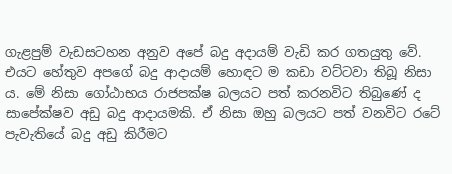ගැළපුම් වැඩසටහන අනුව අපේ බදු අදායම් වැඩි කර ගතයුතු වේ. එයට හේතුව අපගේ බදු ආදායම් හොඳට ම කඩා වට්ටවා තිබූ නිසා ය. මේ නිසා ගෝඨාභය රාජපක්ෂ බලයට පත් කරනවිට තිබුණේ ද සාපේක්ෂව අඩු බදු ආදායමකි. ඒ නිසා ඔහු බලයට පත් වනවිට රටේ පැවැතියේ බදු අඩු කිරීමට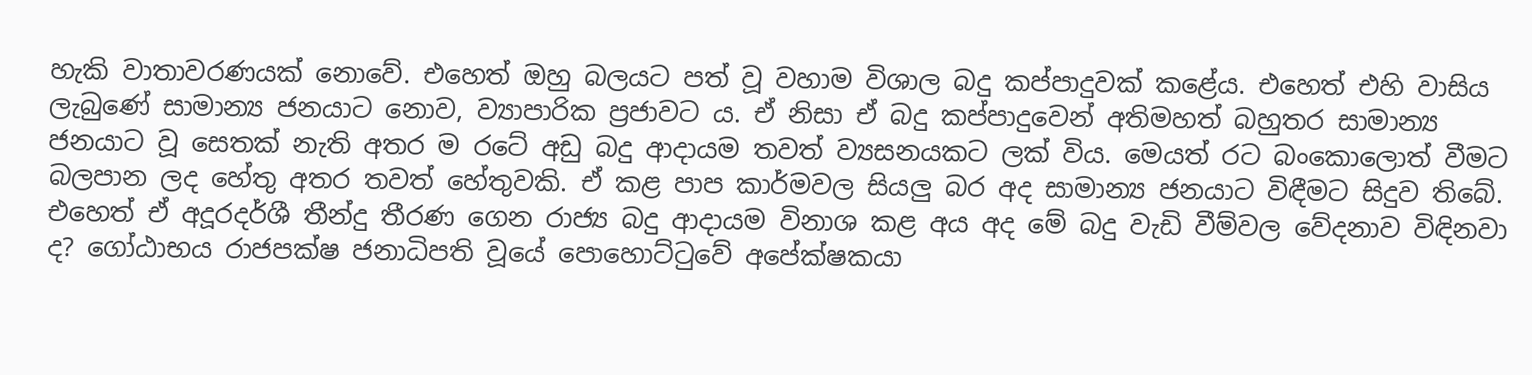හැකි වාතාවරණයක් නොවේ. එහෙත් ඔහු බලයට පත් වූ වහාම විශාල බදු කප්පාදුවක් කළේය. එහෙත් එහි වාසිය ලැබුණේ සාමාන්‍ය ජනයාට නොව, ව්‍යාපාරික ප්‍රජාවට ය. ඒ නිසා ඒ බදු කප්පාදුවෙන් අතිමහත් බහුතර සාමාන්‍ය ජනයාට වූ සෙතක් නැති අතර ම රටේ අඩු බදු ආදායම තවත් ව්‍යසනයකට ලක් විය. මෙයත් රට බංකොලොත් වීමට බලපාන ලද හේතු අතර තවත් හේතුවකි. ඒ කළ පාප කාර්මවල සියලු බර අද සාමාන්‍ය ජනයාට විඳීමට සිදුව තිබේ. එහෙත් ඒ අදූරදර්ශී තීන්දු තීරණ ගෙන රාජ්‍ය බදු ආදායම විනාශ කළ අය අද මේ බදු වැඩි වීම්වල වේදනාව විඳිනවා ද? ගෝඨාභය රාජපක්ෂ ජනාධිපති වූයේ පොහොට්ටුවේ අපේක්ෂකයා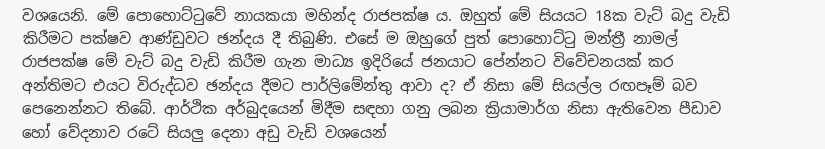වශයෙනි. මේ පොහොට්ටුවේ නායකයා මහින්ද රාජපක්ෂ ය. ඔහුත් මේ සියයට 18ක වැට් බදු වැඩි කිරීමට පක්ෂව ආණ්ඩුවට ඡන්දය දී තිබුණි. එසේ ම ඔහුගේ පුත් පොහොට්ටු මන්ත්‍රී නාමල් රාජපක්ෂ මේ වැට් බදු වැඩි කිරීම ගැන මාධ්‍ය ඉදිරියේ ජනයාට පේන්නට විවේචනයක් කර අන්තිමට එයට විරුද්ධව ඡන්දය දීමට පාර්ලිමේන්තු ආවා ද? ඒ නිසා මේ සියල්ල රඟපෑම් බව පෙනෙන්නට තිබේ. ආර්ථික අර්බුදයෙන් මිදීම සඳහා ගනු ලබන ක්‍රියාමාර්ග නිසා ඇතිවෙන පීඩාව හෝ වේදනාව රටේ සියලු දෙනා අඩු වැඩි වශයෙන්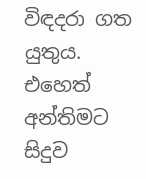විඳදරා ගත යුතුය. එහෙත් අන්තිමට සිදුව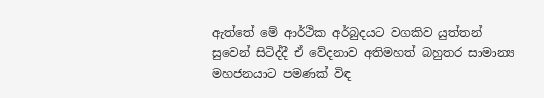ඇත්තේ මේ ආර්ථික අර්බුදයට වගකිව යුත්තන් සුවෙන් සිටිද්දී ඒ වේදනාව අතිමහත් බහුතර සාමාන්‍ය මහජනයාට පමණක් විඳ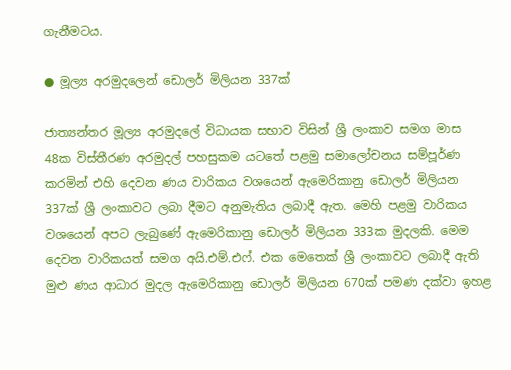ගැනීමටය.

● මූල්‍ය අරමුදලෙන් ඩොලර් මිලියන 337ක්

ජාත්‍යන්තර මූල්‍ය අරමුදලේ විධායක සභාව විසින් ශ්‍රී ලංකාව සමග මාස 48ක විස්තීරණ අරමුදල් පහසුකම යටතේ පළමු සමාලෝචනය සම්පූර්ණ කරමින් එහි දෙවන ණය වාරිකය වශයෙන් ඇමෙරිකානු ඩොලර් මිලියන 337ක් ශ්‍රී ලංකාවට ලබා දීමට අනුමැතිය ලබාදී ඇත. මෙහි පළමු වාරිකය වශයෙන් අපට ලැබුණේ ඇමෙරිකානු ඩොලර් මිලියන 333ක මුදලකි. මෙම දෙවන වාරිකයත් සමග අයි.එම්.එෆ්. එක මෙතෙක් ශ්‍රී ලංකාවට ලබාදී ඇති මුළු ණය ආධාර මුදල ඇමෙරිකානු ඩොලර් මිලියන 670ක් පමණ දක්වා ඉහළ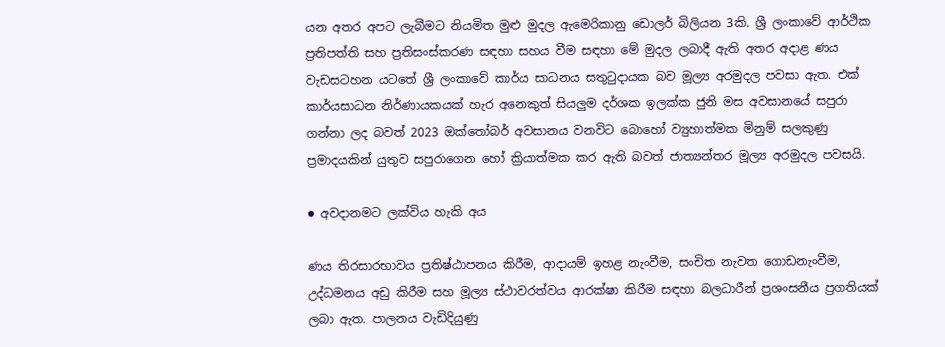යන අතර අපට ලැබීමට නියමිත මුළු මුදල ඇමෙරිකානු ඩොලර් බිලියන 3කි. ශ්‍රී ලංකාවේ ආර්ථික ප්‍රතිපත්ති සහ ප්‍රතිසංස්කරණ සඳහා සහය වීම සඳහා මේ මුදල ලබාදී ඇති අතර අදාළ ණය වැඩසටහන යටතේ ශ්‍රී ලංකාවේ කාර්ය සාධනය සතුටුදායක බව මූල්‍ය අරමුදල පවසා ඇත. එක් කාර්යසාධන නිර්ණායකයක් හැර අනෙකුත් සියලුම දර්ශක ඉලක්ක ජුනි මස අවසානයේ සපුරා ගන්නා ලද බවත් 2023 ඔක්තෝබර් අවසානය වනවිට බොහෝ ව්‍යුහාත්මක මිනුම් සලකුණු ප්‍රමාදයකින් යුතුව සපුරාගෙන හෝ ක්‍රියාත්මක කර ඇති බවත් ජාත්‍යන්තර මූල්‍ය අරමුදල පවසයි.

● අවදානමට ලක්විය හැකි අය

ණය තිරසාරභාවය ප්‍රතිෂ්ඨාපනය කිරීම, ආදායම් ඉහළ නැංවීම, සංචිත නැවත ගොඩනැංවීම, උද්ධමනය අඩු කිරීම සහ මූල්‍ය ස්ථාවරත්වය ආරක්ෂා කිරීම සඳහා බලධාරීන් ප්‍රශංසනීය ප්‍රගතියක් ලබා ඇත. පාලනය වැඩිදියුණු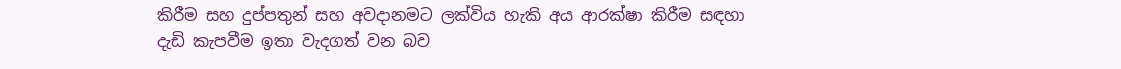කිරීම සහ දුප්පතුන් සහ අවදානමට ලක්විය හැකි අය ආරක්ෂා කිරීම සඳහා දැඩි කැපවීම ඉතා වැදගත් වන බව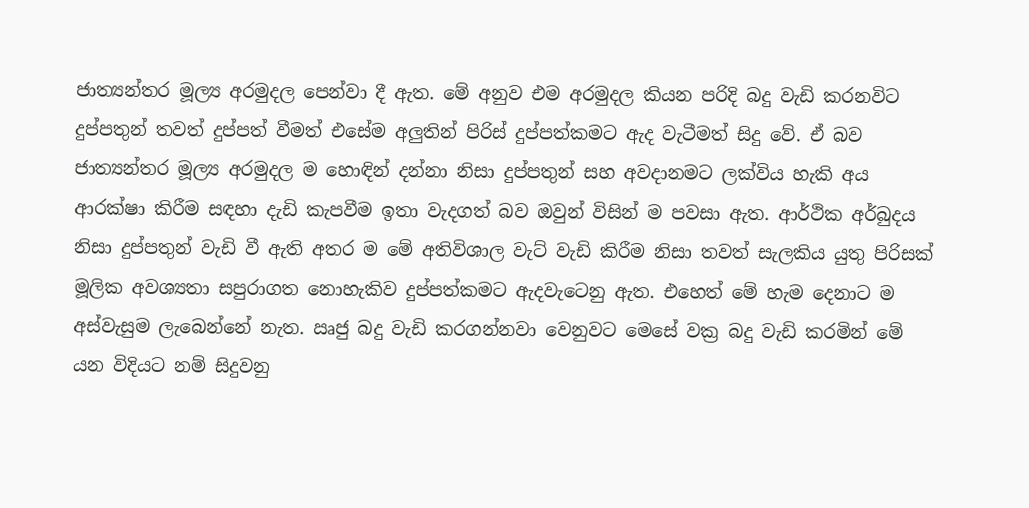ජාත්‍යන්තර මූල්‍ය අරමුදල පෙන්වා දී ඇත. මේ අනුව එම අරමුදල කියන පරිදි බදු වැඩි කරනවිට දුප්පතුන් තවත් දුප්පත් වීමත් එසේම අලුතින් පිරිස් දුප්පත්කමට ඇද වැටීමත් සිදු වේ. ඒ බව ජාත්‍යන්තර මූල්‍ය අරමුදල ම හොඳින් දන්නා නිසා දුප්පතුන් සහ අවදානමට ලක්විය හැකි අය ආරක්ෂා කිරීම සඳහා දැඩි කැපවීම ඉතා වැදගත් බව ඔවුන් විසින් ම පවසා ඇත. ආර්ථික අර්බුදය නිසා දුප්පතුන් වැඩි වී ඇති අතර ම මේ අතිවිශාල වැට් වැඩි කිරීම නිසා තවත් සැලකිය යුතු පිරිසක් මූලික අවශ්‍යතා සපුරාගත නොහැකිව දුප්පත්කමට ඇදවැටෙනු ඇත. එහෙත් මේ හැම දෙනාට ම අස්වැසුම ලැබෙන්නේ නැත. ඍජු බදු වැඩි කරගන්නවා වෙනුවට මෙසේ වක්‍ර බදු වැඩි කරමින් මේ යන විදියට නම් සිදුවනු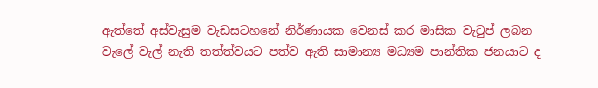ඇත්තේ අස්වැසුම වැඩසටහනේ නිර්ණායක වෙනස් කර මාසික වැටුප් ලබන වැලේ වැල් නැති තත්ත්වයට පත්ව ඇති සාමාන්‍ය මධ්‍යම පාන්තික ජනයාට ද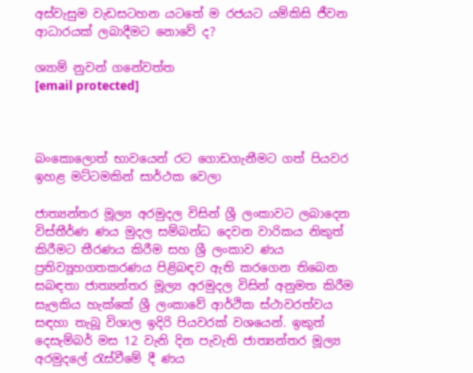අස්වැසුම වැඩසටහන යටතේ ම රජයට යම්කිසි ජීවන ආධාරයක් ලබාදීමට නොවේ ද?

ශ්‍යාම් නුවන් ගනේවත්ත
[email protected]



බංකොලොත් භාවයෙන් රට ගොඩගැනීමට ගත් පියවර ඉහළ මට්ටමකින් සාර්ථක වෙලා

ජාත්‍යන්තර මූල්‍ය අරමුදල විසින් ශ්‍රී ලංකාවට ලබාදෙන විස්තීර්ණ ණය මුදල සම්බන්ධ දෙවන වාරිකය නිකුත් කිරීමට තීරණය කිරීම සහ ශ්‍රී ලංකාව ණය ප්‍රතිව්‍යූහගතකරණය පිළිබඳව ඇති කරගෙන තිබෙන සබඳතා ජාත්‍යන්තර මූල්‍ය අරමුදල විසින් අනුමත කිරීම සැලකිය හැක්කේ ශ්‍රී ලංකාවේ ආර්ථික ස්ථාවරත්වය සඳහා තැබූ විශාල ඉදිරි පියවරක් වශයෙන්. ඉකුත් දෙසැම්බර් මස 12 වැනි දින පැවැති ජාත්‍යන්තර මූල්‍ය අරමුදලේ රැස්වීමේ දී ණය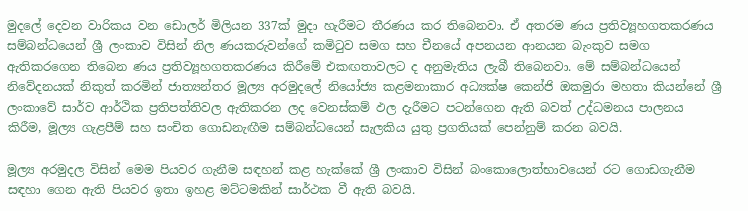මුදලේ දෙවන වාරිකය වන ඩොලර් මිලියන 337ක් මුදා හැරීමට තීරණය කර තිබෙනවා. ඒ අතරම ණය ප්‍රතිව්‍යූහගතකරණය සම්බන්ධයෙන් ශ්‍රී ලංකාව විසින් නිල ණයකරුවන්ගේ කමිටුව සමග සහ චීනයේ අපනයන ආනයන බැංකුව සමග ඇතිකරගෙන තිබෙන ණය ප්‍රතිව්‍යූහගතකරණය කිරීමේ එකඟතාවලට ද අනුමැතිය ලැබී තිබෙනවා. මේ සම්බන්ධයෙන් නිවේදනයක් නිකුත් කරමින් ජාත්‍යන්තර මූල්‍ය අරමුදලේ නියෝජ්‍ය කළමනාකාර අධ්‍යක්ෂ කෙන්ජි ඔකමුරා මහතා කියන්නේ ශ්‍රී ලංකාවේ සාර්ව ආර්ථික ප්‍රතිපත්තිවල ඇතිකරන ලද වෙනස්කම් ඵල දැරීමට පටන්ගෙන ඇති බවත් උද්ධමනය පාලනය කිරීම, මූල්‍ය ගැළපීම් සහ සංචිත ගොඩනැඟීම සම්බන්ධයෙන් සැලකිය යුතු ප්‍රගතියක් පෙන්නුම් කරන බවයි.

මූල්‍ය අරමුදල විසින් මෙම පියවර ගැනීම සඳහන් කළ හැක්කේ ශ්‍රී ලංකාව විසින් බංකොලොත්භාවයෙන් රට ගොඩගැනීම සඳහා ගෙන ඇති පියවර ඉතා ඉහළ මට්ටමකින් සාර්ථක වී ඇති බවයි.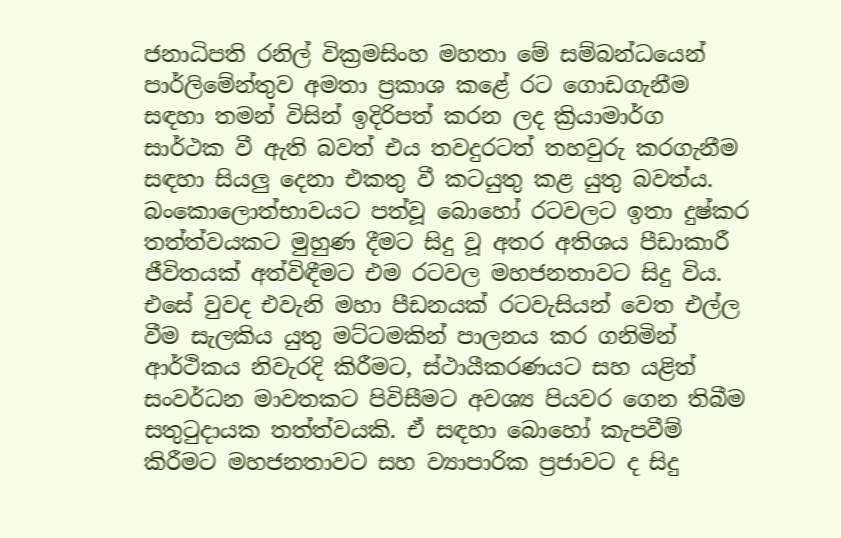ජනාධිපති රනිල් වික්‍රමසිංහ මහතා මේ සම්බන්ධයෙන් පාර්ලිමේන්තුව අමතා ප්‍රකාශ කළේ රට ගොඩගැනීම සඳහා තමන් විසින් ඉදිරිපත් කරන ලද ක්‍රියාමාර්ග සාර්ථක වී ඇති බවත් එය තවදුරටත් තහවුරු කරගැනීම සඳහා සියලු දෙනා එකතු වී කටයුතු කළ යුතු බවත්ය. බංකොලොත්භාවයට පත්වූ බොහෝ රටවලට ඉතා දුෂ්කර තත්ත්වයකට මුහුණ දීමට සිදු වූ අතර අතිශය පීඩාකාරී ජීවිතයක් අත්විඳීමට එම රටවල මහජනතාවට සිදු විය. එසේ වුවද එවැනි මහා පීඩනයක් රටවැසියන් වෙත එල්ල වීම සැලකිය යුතු මට්ටමකින් පාලනය කර ගනිමින් ආර්ථිකය නිවැරදි කිරීමට, ස්ථායීකරණයට සහ යළිත් සංවර්ධන මාවතකට පිවිසීමට අවශ්‍ය පියවර ගෙන තිබීම සතුටුදායක තත්ත්වයකි. ඒ සඳහා බොහෝ කැපවීම් කිරීමට මහජනතාවට සහ ව්‍යාපාරික ප්‍රජාවට ද සිදු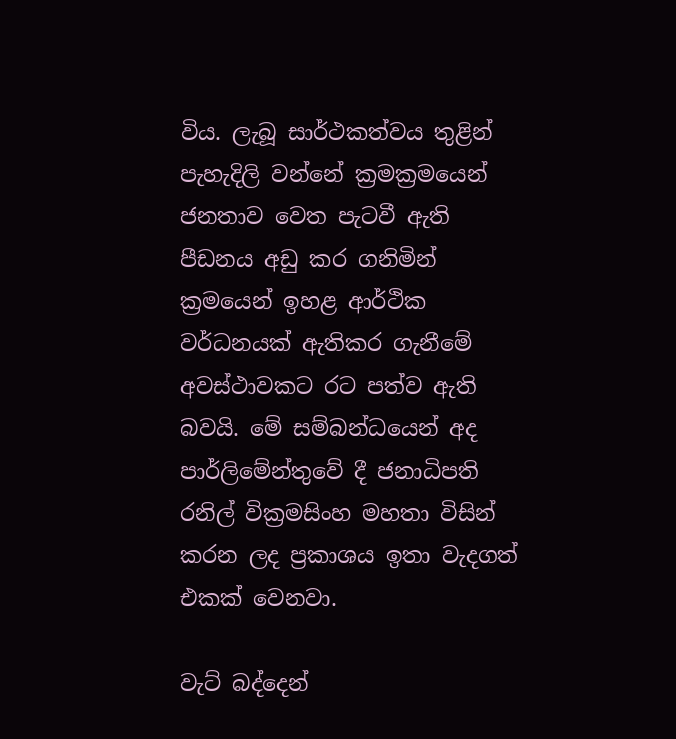විය. ලැබූ සාර්ථකත්වය තුළින් පැහැදිලි වන්නේ ක්‍රමක්‍රමයෙන් ජනතාව වෙත පැටවී ඇති පීඩනය අඩු කර ගනිමින් ක්‍රමයෙන් ඉහළ ආර්ථික වර්ධනයක් ඇතිකර ගැනීමේ අවස්ථාවකට රට පත්ව ඇති බවයි. මේ සම්බන්ධයෙන් අද පාර්ලිමේන්තුවේ දී ජනාධිපති රනිල් වික්‍රමසිංහ මහතා විසින් කරන ලද ප්‍රකාශය ඉතා වැදගත් එකක් වෙනවා.

වැට් බද්දෙන්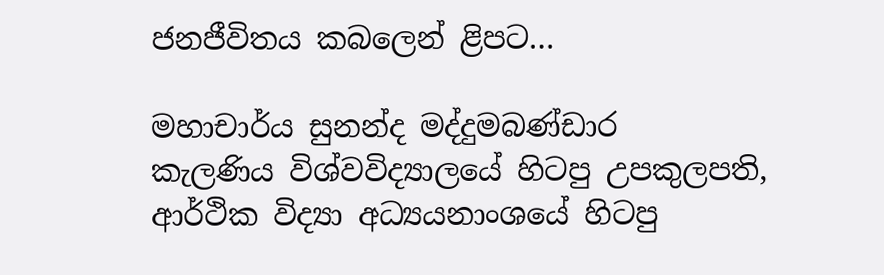ජනජීවිතය කබලෙන් ළිපට…

මහාචාර්ය සුනන්ද මද්දුමබණ්ඩාර
කැලණිය විශ්වවිද්‍යාලයේ හිටපු උපකුලපති,
ආර්ථික විද්‍යා අධ්‍යයනාංශයේ හිටපු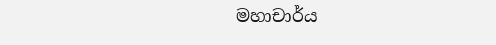මහාචාර්ය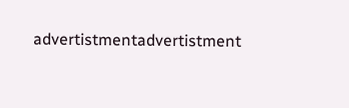advertistmentadvertistment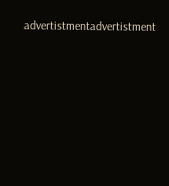advertistmentadvertistment